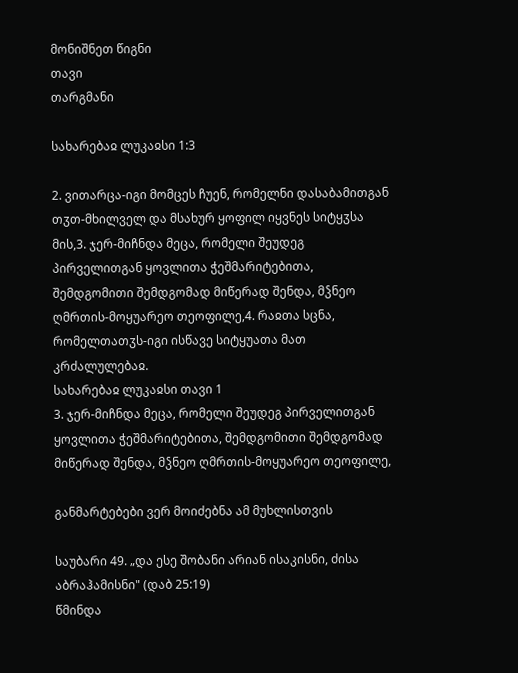მონიშნეთ წიგნი
თავი
თარგმანი

სახარებაჲ ლუკაჲსი 1:3

2. ვითარცა-იგი მომცეს ჩუენ, რომელნი დასაბამითგან თჳთ-მხილველ და მსახურ ყოფილ იყვნეს სიტყჳსა მის,3. ჯერ-მიჩნდა მეცა, რომელი შეუდეგ პირველითგან ყოვლითა ჭეშმარიტებითა, შემდგომითი შემდგომად მიწერად შენდა, მჴნეო ღმრთის-მოყუარეო თეოფილე,4. რაჲთა სცნა, რომელთათჳს-იგი ისწავე სიტყუათა მათ კრძალულებაჲ.
სახარებაჲ ლუკაჲსი თავი 1
3. ჯერ-მიჩნდა მეცა, რომელი შეუდეგ პირველითგან ყოვლითა ჭეშმარიტებითა, შემდგომითი შემდგომად მიწერად შენდა, მჴნეო ღმრთის-მოყუარეო თეოფილე,

განმარტებები ვერ მოიძებნა ამ მუხლისთვის

საუბარი 49. „და ესე შობანი არიან ისაკისნი, ძისა აბრაჰამისნი" (დაბ 25:19)
წმინდა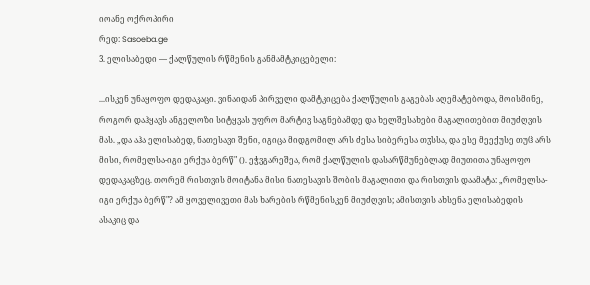იოანე ოქროპირი
რედ: Sasoeba.ge
3. ელისაბედი — ქალწულის რწმენის განმამტკიცებელი:

...ისკენ უნაყოფო დედაკაცი. ვინაიდან პირველი დამტკიცება ქალწულის გაგებას აღემატებოდა, მოისმინე, როგორ დაჰყავს ანგელოზი სიტყვას უფრო მარტივ საგნებამდე და ხელშესახები მაგალითებით მიუძღვის მას. „და აჰა ელისაბედ, ნათესავი შენი, იგიცა მიდგომილ არს ძესა სიბერესა თჳსსა, და ესე მეექუსე თუჱ არს მისი, რომელსა-იგი ერქუა ბერწ" (). ეჭვგარეშეა, რომ ქალწულის დასარწმუნებლად მიუთითა უნაყოფო დედაკაცზეც. თორემ რისთვის მოიტანა მისი ნათესავის შობის მაგალითი და რისთვის დაამატა: „რომელსა-იგი ერქუა ბერწ"? ამ ყოველივეთი მას ხარების რწმენისკენ მიუძღვის; ამისთვის ახსენა ელისაბედის ასაკიც და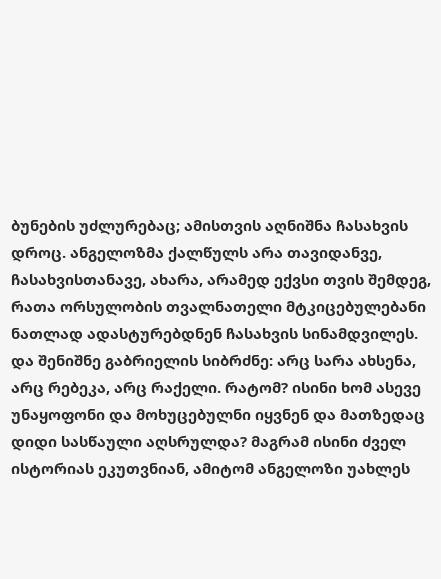ბუნების უძლურებაც; ამისთვის აღნიშნა ჩასახვის დროც. ანგელოზმა ქალწულს არა თავიდანვე, ჩასახვისთანავე, ახარა, არამედ ექვსი თვის შემდეგ, რათა ორსულობის თვალნათელი მტკიცებულებანი ნათლად ადასტურებდნენ ჩასახვის სინამდვილეს. და შენიშნე გაბრიელის სიბრძნე: არც სარა ახსენა, არც რებეკა, არც რაქელი. რატომ? ისინი ხომ ასევე უნაყოფონი და მოხუცებულნი იყვნენ და მათზედაც დიდი სასწაული აღსრულდა? მაგრამ ისინი ძველ ისტორიას ეკუთვნიან, ამიტომ ანგელოზი უახლეს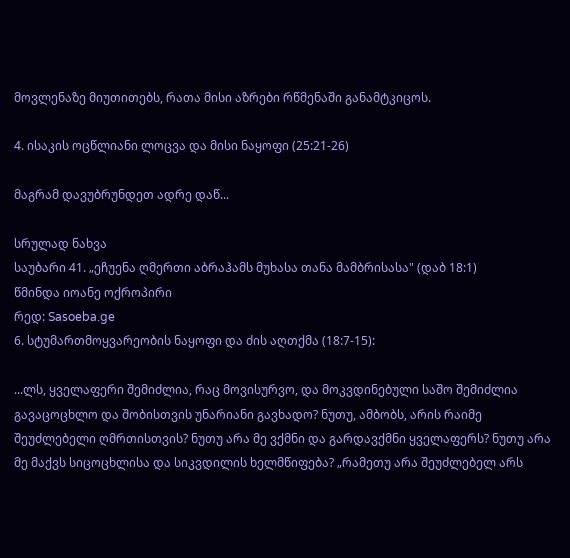მოვლენაზე მიუთითებს, რათა მისი აზრები რწმენაში განამტკიცოს.

4. ისაკის ოცწლიანი ლოცვა და მისი ნაყოფი (25:21-26)

მაგრამ დავუბრუნდეთ ადრე დაწ...

სრულად ნახვა
საუბარი 41. „ეჩუენა ღმერთი აბრაჰამს მუხასა თანა მამბრისასა" (დაბ 18:1)
წმინდა იოანე ოქროპირი
რედ: Sasoeba.ge
6. სტუმართმოყვარეობის ნაყოფი და ძის აღთქმა (18:7-15):

...ლს, ყველაფერი შემიძლია, რაც მოვისურვო, და მოკვდინებული საშო შემიძლია გავაცოცხლო და შობისთვის უნარიანი გავხადო? ნუთუ, ამბობს, არის რაიმე შეუძლებელი ღმრთისთვის? ნუთუ არა მე ვქმნი და გარდავქმნი ყველაფერს? ნუთუ არა მე მაქვს სიცოცხლისა და სიკვდილის ხელმწიფება? „რამეთუ არა შეუძლებელ არს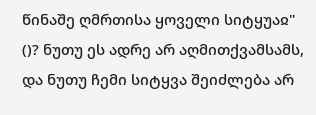წინაშე ღმრთისა ყოველი სიტყუაჲ" ()? ნუთუ ეს ადრე არ აღმითქვამსამს, და ნუთუ ჩემი სიტყვა შეიძლება არ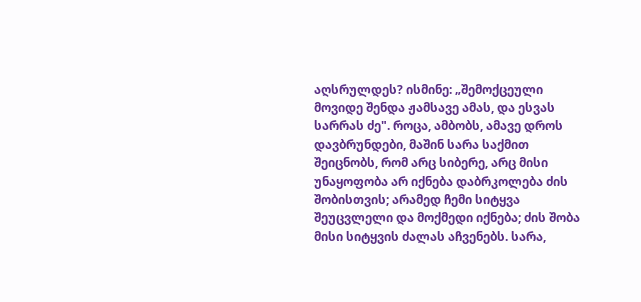აღსრულდეს? ისმინე: „შემოქცეული მოვიდე შენდა ჟამსავე ამას, და ესვას სარრას ძე". როცა, ამბობს, ამავე დროს დავბრუნდები, მაშინ სარა საქმით შეიცნობს, რომ არც სიბერე, არც მისი უნაყოფობა არ იქნება დაბრკოლება ძის შობისთვის; არამედ ჩემი სიტყვა შეუცვლელი და მოქმედი იქნება; ძის შობა მისი სიტყვის ძალას აჩვენებს. სარა,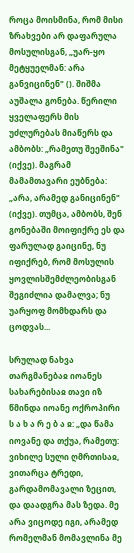როცა მოისმინა, რომ მისი ზრახვები არ დაფარულა მოსულისგან, „უარ-ყო მეტყუელმან: არა განვიცინენ" (). შიშმა აუშალა გონება. წერილი ყველაფერს მის უძლურებას მიაწერს და ამბობს: „რამეთუ შეეშინა" (იქვე). მაგრამ მამამთავარი ეუბნება: „არა, არამედ განიცინენ" (იქვე). თუმცა, ამბობს, შენ გონებაში მოიფიქრე ეს და ფარულად გაიცინე, ნუ იფიქრებ, რომ მოსულის ყოვლისშემძლეობისგან შეგიძლია დამალვა; ნუ უარყოფ მომხდარს და ცოდვას...

სრულად ნახვა
თარგმანებაჲ იოანეს სახარებისაჲ თავი იზ
წმინდა იოანე ოქროპირი
ს ა ხ ა რ ე ბ ა ჲ: „და წამა იოვანე და თქუა, რამეთუ: ვიხილე სული ღმრთისაჲ, ვითარცა ტრედი, გარდამომავალი ზეცით, და დაადგრა მას ზედა. მე არა ვიცოდე იგი, არამედ რომელმან მომავლინა მე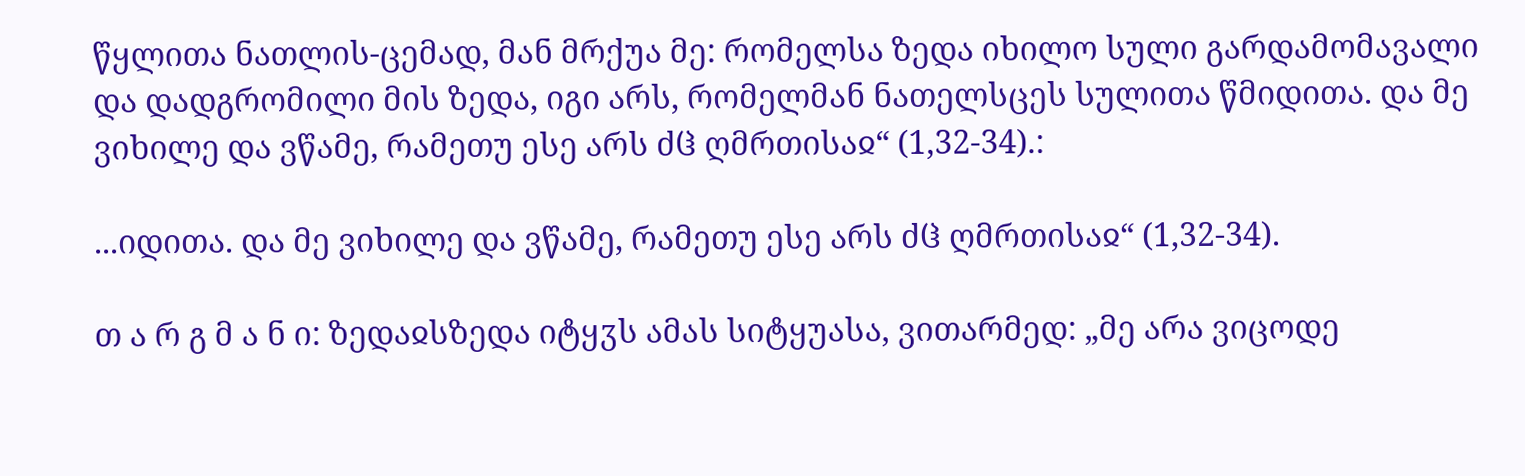წყლითა ნათლის-ცემად, მან მრქუა მე: რომელსა ზედა იხილო სული გარდამომავალი და დადგრომილი მის ზედა, იგი არს, რომელმან ნათელსცეს სულითა წმიდითა. და მე ვიხილე და ვწამე, რამეთუ ესე არს ძჱ ღმრთისაჲ“ (1,32-34).:

...იდითა. და მე ვიხილე და ვწამე, რამეთუ ესე არს ძჱ ღმრთისაჲ“ (1,32-34).

თ ა რ გ მ ა ნ ი: ზედაჲსზედა იტყჳს ამას სიტყუასა, ვითარმედ: „მე არა ვიცოდე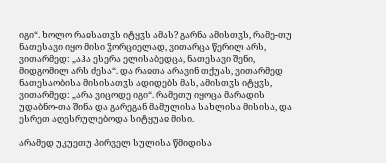იგი“. ხოლო რაჲსათჳს იტყჳს ამას? გარნა ამისთჳს, რამე-თუ ნათესავი იყო მისი ჴორციელად, ვითარცა წერილ არს, ვითარმედ: „აჰა ესერა ელისაბედცა, ნათესავი შენი, მიდგომილ არს ძესა“. და რაჲთა არავინ თქუას, ვითარმედ ნათესაობისა მისისათჳს ადიდებს მას, ამისთჳს იტყჳს, ვითარმედ: „არა ვიცოდე იგი“. რამეთუ იყოცა მარადის უდაბნო-თა შინა და გარეგან მამულისა სახლისა მისისა, და ესრეთ აღესრულებოდა სიტყუაჲ მისი.

არამედ უკუეთუ პირველ სულისა წმიდისა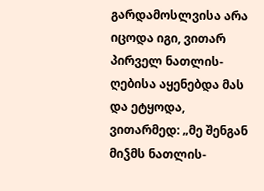გარდამოსლვისა არა იცოდა იგი, ვითარ პირველ ნათლის-ღებისა აყენებდა მას და ეტყოდა, ვითარმედ: „მე შენგან მიჴმს ნათლის-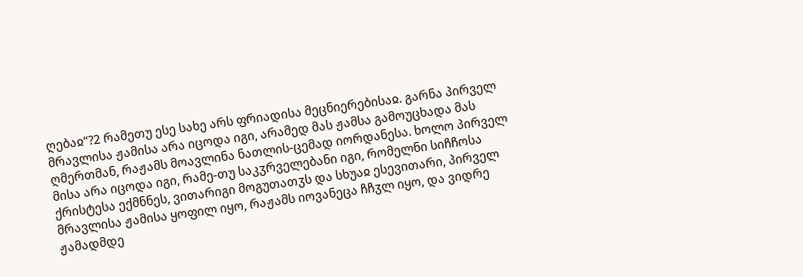ღებაჲ“?2 რამეთუ ესე სახე არს ფრიადისა მეცნიერებისაჲ. გარნა პირველ მრავლისა ჟამისა არა იცოდა იგი, არამედ მას ჟამსა გამოუცხადა მას ღმერთმან, რაჟამს მოავლინა ნათლის-ცემად იორდანესა. ხოლო პირველ მისა არა იცოდა იგი, რამე-თუ საკჳრველებანი იგი, რომელნი სიჩჩოსა ქრისტესა ექმნნეს, ვითარიგი მოგუთათჳს და სხუაჲ ესევითარი, პირველ მრავლისა ჟამისა ყოფილ იყო, რაჟამს იოვანეცა ჩჩჳლ იყო, და ვიდრე ჟამადმდე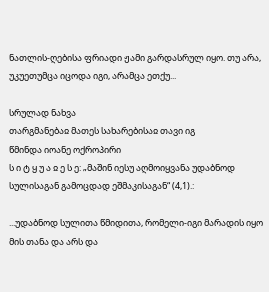ნათლის-ღებისა ფრიადი ჟამი გარდასრულ იყო. თუ არა, უკუეთუმცა იცოდა იგი, არამცა ეთქუ...

სრულად ნახვა
თარგმანებაჲ მათეს სახარებისაჲ თავი იგ
წმინდა იოანე ოქროპირი
ს ი ტ ყ უ ა ჲ ე ს ე: „მაშინ იესუ აღმოიყვანა უდაბნოდ სულისაგან გამოცდად ეშმაკისაგან“ (4,1).:

...უდაბნოდ სულითა წმიდითა, რომელი-იგი მარადის იყო მის თანა და არს და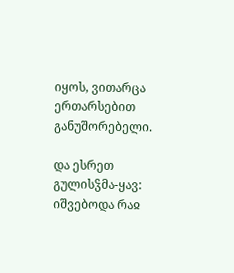იყოს, ვითარცა ერთარსებით განუშორებელი.

და ესრეთ გულისჴმა-ყავ: იშვებოდა რაჲ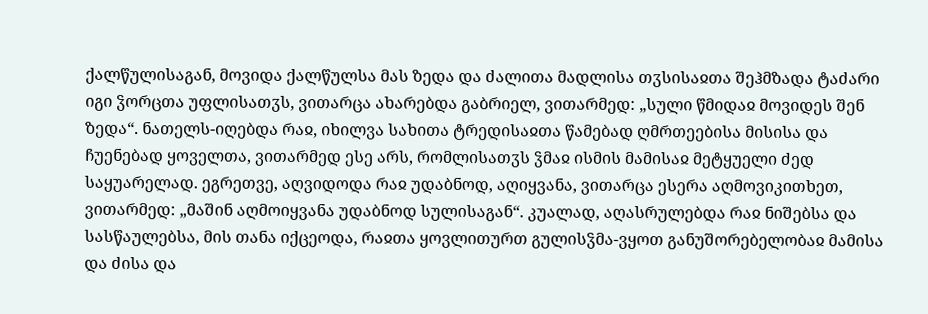ქალწულისაგან, მოვიდა ქალწულსა მას ზედა და ძალითა მადლისა თჳსისაჲთა შეჰმზადა ტაძარი იგი ჴორცთა უფლისათჳს, ვითარცა ახარებდა გაბრიელ, ვითარმედ: „სული წმიდაჲ მოვიდეს შენ ზედა“. ნათელს-იღებდა რაჲ, იხილვა სახითა ტრედისაჲთა წამებად ღმრთეებისა მისისა და ჩუენებად ყოველთა, ვითარმედ ესე არს, რომლისათჳს ჴმაჲ ისმის მამისაჲ მეტყუელი ძედ საყუარელად. ეგრეთვე, აღვიდოდა რაჲ უდაბნოდ, აღიყვანა, ვითარცა ესერა აღმოვიკითხეთ, ვითარმედ: „მაშინ აღმოიყვანა უდაბნოდ სულისაგან“. კუალად, აღასრულებდა რაჲ ნიშებსა და სასწაულებსა, მის თანა იქცეოდა, რაჲთა ყოვლითურთ გულისჴმა-ვყოთ განუშორებელობაჲ მამისა და ძისა და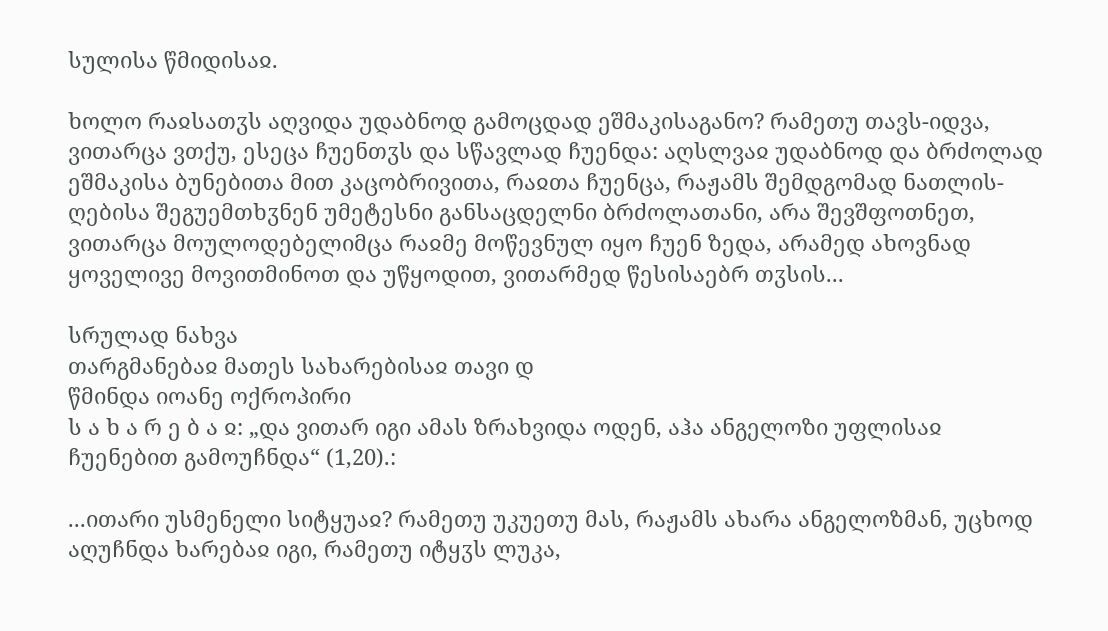სულისა წმიდისაჲ.

ხოლო რაჲსათჳს აღვიდა უდაბნოდ გამოცდად ეშმაკისაგანო? რამეთუ თავს-იდვა, ვითარცა ვთქუ, ესეცა ჩუენთჳს და სწავლად ჩუენდა: აღსლვაჲ უდაბნოდ და ბრძოლად ეშმაკისა ბუნებითა მით კაცობრივითა, რაჲთა ჩუენცა, რაჟამს შემდგომად ნათლის-ღებისა შეგუემთხჳნენ უმეტესნი განსაცდელნი ბრძოლათანი, არა შევშფოთნეთ, ვითარცა მოულოდებელიმცა რაჲმე მოწევნულ იყო ჩუენ ზედა, არამედ ახოვნად ყოველივე მოვითმინოთ და უწყოდით, ვითარმედ წესისაებრ თჳსის...

სრულად ნახვა
თარგმანებაჲ მათეს სახარებისაჲ თავი დ
წმინდა იოანე ოქროპირი
ს ა ხ ა რ ე ბ ა ჲ: „და ვითარ იგი ამას ზრახვიდა ოდენ, აჰა ანგელოზი უფლისაჲ ჩუენებით გამოუჩნდა“ (1,20).:

...ითარი უსმენელი სიტყუაჲ? რამეთუ უკუეთუ მას, რაჟამს ახარა ანგელოზმან, უცხოდ აღუჩნდა ხარებაჲ იგი, რამეთუ იტყჳს ლუკა,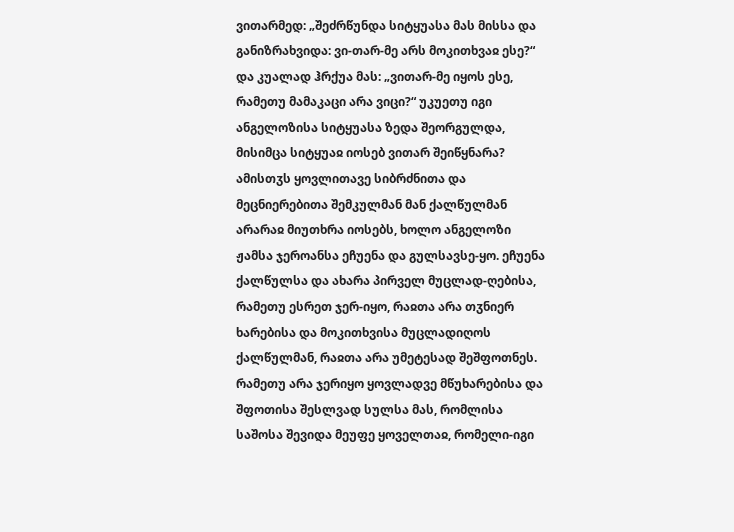ვითარმედ: „შეძრწუნდა სიტყუასა მას მისსა და განიზრახვიდა: ვი-თარ-მე არს მოკითხვაჲ ესე?“ და კუალად ჰრქუა მას: „ვითარ-მე იყოს ესე, რამეთუ მამაკაცი არა ვიცი?“ უკუეთუ იგი ანგელოზისა სიტყუასა ზედა შეორგულდა, მისიმცა სიტყუაჲ იოსებ ვითარ შეიწყნარა? ამისთჳს ყოვლითავე სიბრძნითა და მეცნიერებითა შემკულმან მან ქალწულმან არარაჲ მიუთხრა იოსებს, ხოლო ანგელოზი ჟამსა ჯეროანსა ეჩუენა და გულსავსე-ყო. ეჩუენა ქალწულსა და ახარა პირველ მუცლად-ღებისა, რამეთუ ესრეთ ჯერ-იყო, რაჲთა არა თჳნიერ ხარებისა და მოკითხვისა მუცლადიღოს ქალწულმან, რაჲთა არა უმეტესად შეშფოთნეს. რამეთუ არა ჯერიყო ყოვლადვე მწუხარებისა და შფოთისა შესლვად სულსა მას, რომლისა საშოსა შევიდა მეუფე ყოველთაჲ, რომელი-იგი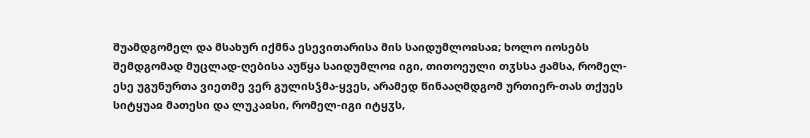შუამდგომელ და მსახურ იქმნა ესევითარისა მის საიდუმლოჲსაჲ; ხოლო იოსებს შემდგომად მუცლად-ღებისა აუწყა საიდუმლოჲ იგი, თითოეული თჳსსა ჟამსა, რომელ-ესე უგუნურთა ვიეთმე ვერ გულისჴმა-ყვეს, არამედ წინააღმდგომ ურთიერ-თას თქუეს სიტყუაჲ მათესი და ლუკაჲსი, რომელ-იგი იტყჳს,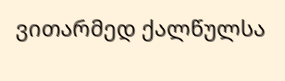ვითარმედ ქალწულსა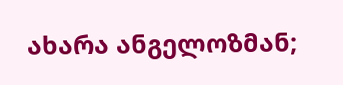ახარა ანგელოზმან;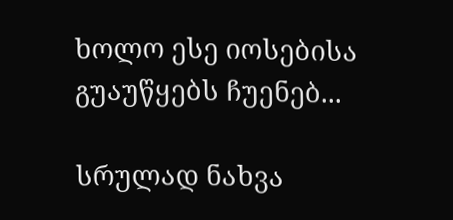ხოლო ესე იოსებისა გუაუწყებს ჩუენებ...

სრულად ნახვა